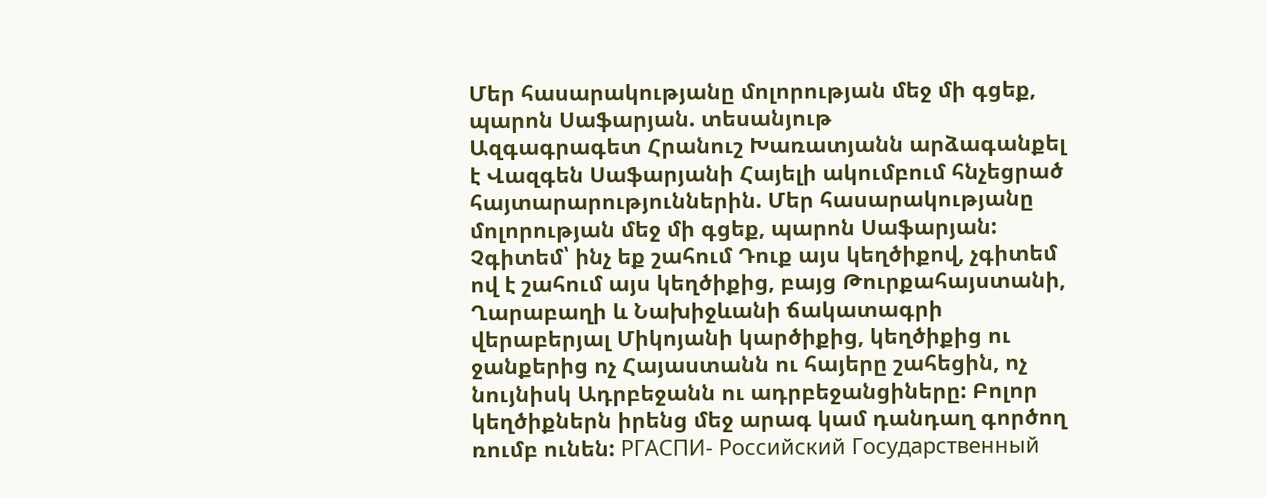Մեր հասարակությանը մոլորության մեջ մի գցեք, պարոն Սաֆարյան. տեսանյութ
Ազգագրագետ Հրանուշ Խառատյանն արձագանքել է Վազգեն Սաֆարյանի Հայելի ակումբում հնչեցրած հայտարարություններին. Մեր հասարակությանը մոլորության մեջ մի գցեք, պարոն Սաֆարյան: Չգիտեմ՝ ինչ եք շահում Դուք այս կեղծիքով, չգիտեմ ով է շահում այս կեղծիքից, բայց Թուրքահայստանի, Ղարաբաղի և Նախիջևանի ճակատագրի վերաբերյալ Միկոյանի կարծիքից, կեղծիքից ու ջանքերից ոչ Հայաստանն ու հայերը շահեցին, ոչ նույնիսկ Ադրբեջանն ու ադրբեջանցիները: Բոլոր կեղծիքներն իրենց մեջ արագ կամ դանդաղ գործող ռումբ ունեն: РГАСПИ- Российский Государственный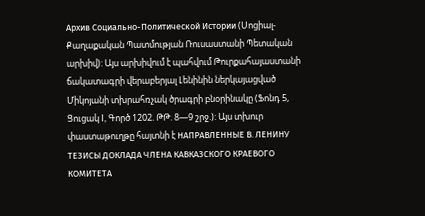Архив Социально-Политической Истории (Սոցիալ-Քաղաքական Պատմության Ռուսաստանի Պետական արխիվ): Այս արխիվում է պահվում Թուրքահայաստանի ճակատագրի վերաբերյալ Լենինին ներկայացված Միկոյանի տխրահռչակ ծրագրի բնօրինակը (Ֆոնդ 5, Ցուցակ I, Գործ 1202. ԹԹ. 8—9 շրջ.): Այս տխուր փաստաթուղթը հայտնի է НАПРАВЛЕННЫЕ В. ЛЕНИНУ ТЕЗИСЫ ДОКЛАДА ЧЛЕНА КАВКАЗСКОГО КРАЕВОГО КОМИТЕТА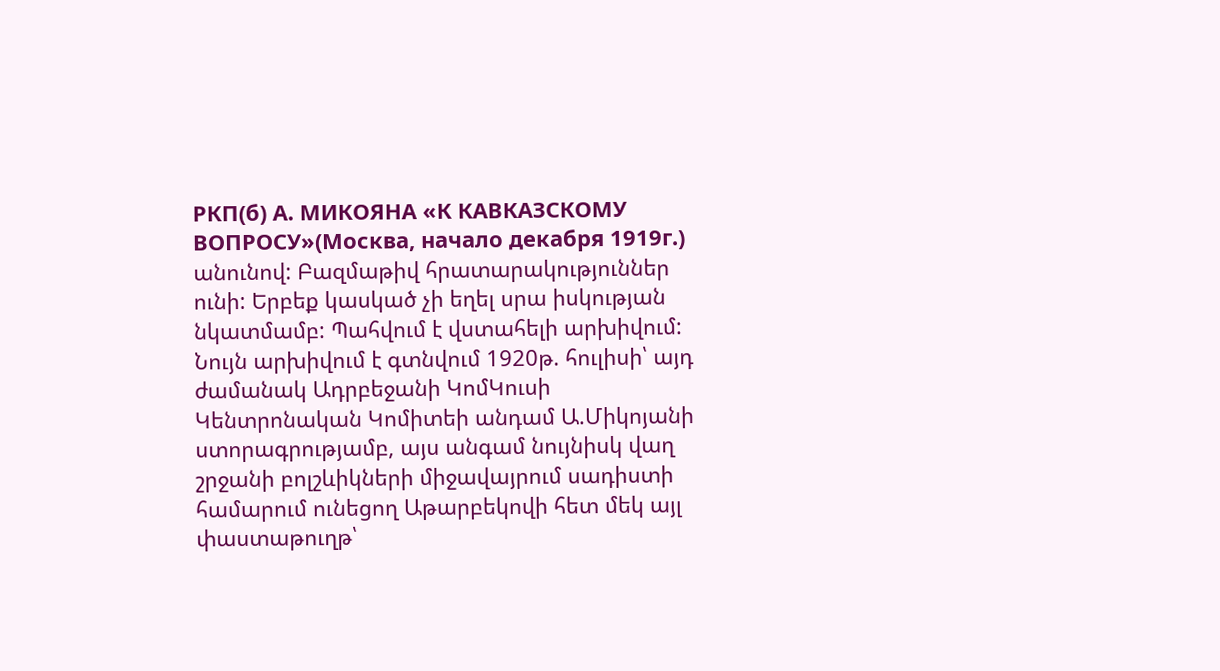РКП(б) А. МИКОЯНА «К КАВКАЗСКОМУ ВОПРОСУ»(Москва, начало декабря 1919г.) անունով: Բազմաթիվ հրատարակություններ ունի: Երբեք կասկած չի եղել սրա իսկության նկատմամբ: Պահվում է վստահելի արխիվում: Նույն արխիվում է գտնվում 1920թ. հուլիսի՝ այդ ժամանակ Ադրբեջանի ԿոմԿուսի Կենտրոնական Կոմիտեի անդամ Ա.Միկոյանի ստորագրությամբ, այս անգամ նույնիսկ վաղ շրջանի բոլշևիկների միջավայրում սադիստի համարում ունեցող Աթարբեկովի հետ մեկ այլ փաստաթուղթ՝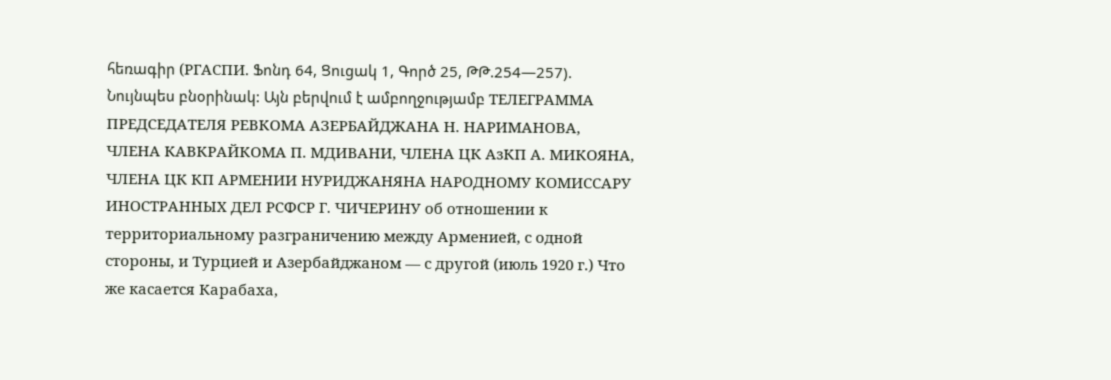հեռագիր (РГАСПИ. Ֆոնդ 64, Ցուցակ 1, Գործ 25, ԹԹ.254—257). Նույնպես բնօրինակ: Այն բերվում է ամբողջությամբ ТЕЛЕГРАММА ПРЕДСЕДАТЕЛЯ РЕВКОМА АЗЕРБАЙДЖАНА Н. НАРИМАНОВА, ЧЛЕНА КАВКРАЙКОМА П. МДИВАНИ, ЧЛЕНА ЦК АзКП А. МИКОЯНА, ЧЛЕНА ЦК КП АРМЕНИИ НУРИДЖАНЯНА НАРОДНОМУ КОМИССАРУ ИНОСТРАННЫХ ДЕЛ РСФСР Г. ЧИЧЕРИНУ об отношении к территориальному разграничению между Арменией, с одной стороны, и Турцией и Азербайджаном — с другой (июль 1920 г.) Что же касается Карабаха,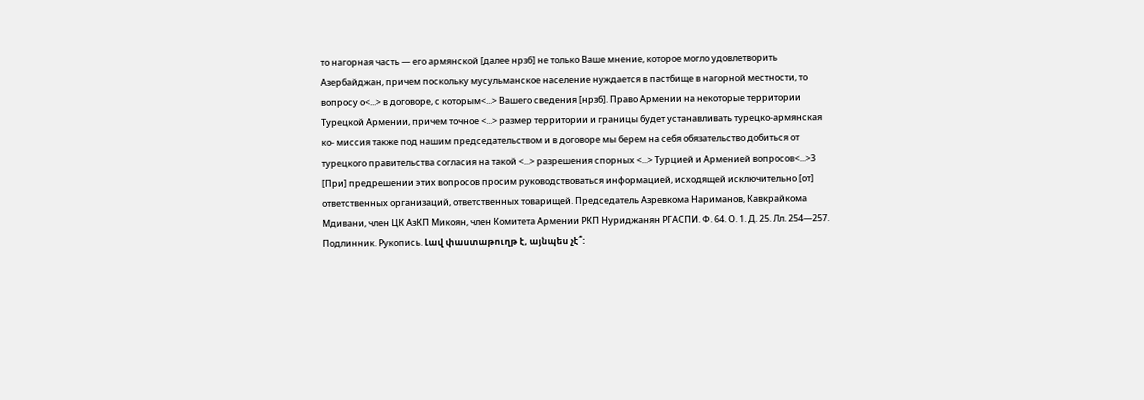то нагорная часть — его армянской [далее нрзб] не только Ваше мнение, которое могло удовлетворить Азербайджан, причем поскольку мусульманское население нуждается в пастбище в нагорной местности, то вопросу о<...> в договоре, с которым<...> Вашего сведения [нрзб]. Право Армении на некоторые территории Турецкой Армении, причем точное <...> размер территории и границы будет устанавливать турецко-армянская ко- миссия также под нашим председательством и в договоре мы берем на себя обязательство добиться от турецкого правительства согласия на такой <...> разрешения спорных <...> Турцией и Арменией вопросов<...>3 [При] предрешении этих вопросов просим руководствоваться информацией, исходящей исключительно [от] ответственных организаций, ответственных товарищей. Председатель Азревкома Нариманов, Кавкрайкома Мдивани, член ЦК АзКП Микоян, член Комитета Армении РКП Нуриджанян РГАСПИ. Ф. 64. О. 1. Д. 25. Лл. 254—257. Подлинник. Рукопись. Լավ փաստաթուղթ է, այնպես չէ՞: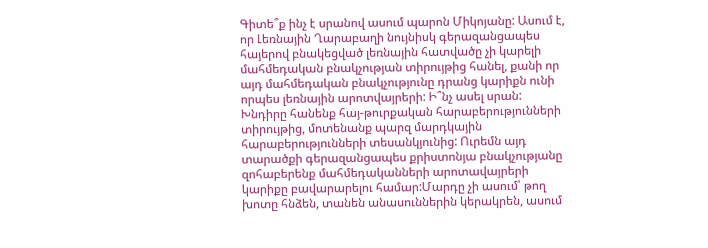Գիտե՞ք ինչ է սրանով ասում պարոն Միկոյանը: Ասում է, որ Լեռնային Ղարաբաղի նույնիսկ գերազանցապես հայերով բնակեցված լեռնային հատվածը չի կարելի մահմեդական բնակչության տիրույթից հանել, քանի որ այդ մահմեդական բնակչությունը դրանց կարիքն ունի որպես լեռնային արոտվայրերի: Ի՞նչ ասել սրան: Խնդիրը հանենք հայ-թուրքական հարաբերությունների տիրույթից, մոտենանք պարզ մարդկային հարաբերությունների տեսանկյունից: Ուրեմն այդ տարածքի գերազանցապես քրիստոնյա բնակչությանը զոհաբերենք մահմեդականների արոտավայրերի կարիքը բավարարելու համար:Մարդը չի ասում՝ թող խոտը հնձեն, տանեն անասուններին կերակրեն, ասում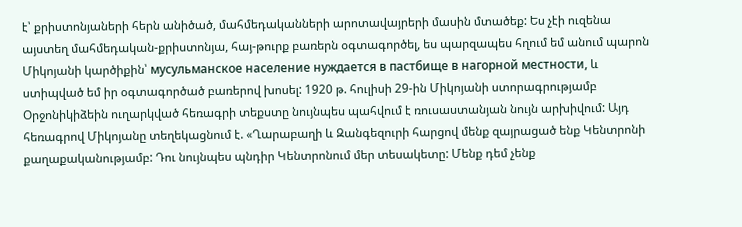է՝ քրիստոնյաների հերն անիծած, մահմեդականների արոտավայրերի մասին մտածեք: Ես չէի ուզենա այստեղ մահմեդական-քրիստոնյա, հայ-թուրք բառերն օգտագործել, ես պարզապես հղում եմ անում պարոն Միկոյանի կարծիքին՝ мусульманское население нуждается в пастбище в нагорной местности, և ստիպված եմ իր օգտագործած բառերով խոսել: 1920 թ. հուլիսի 29-ին Միկոյանի ստորագրությամբ Օրջոնիկիձեին ուղարկված հեռագրի տեքստը նույնպես պահվում է ռուսաստանյան նույն արխիվում: Այդ հեռագրով Միկոյանը տեղեկացնում է. «Ղարաբաղի և Զանգեզուրի հարցով մենք զայրացած ենք Կենտրոնի քաղաքականությամբ: Դու նույնպես պնդիր Կենտրոնում մեր տեսակետը: Մենք դեմ չենք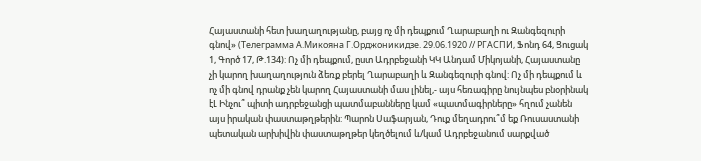Հայաստանի հետ խաղաղությանը, բայց ոչ մի դեպքում Ղարաբաղի ու Զանգեզուրի գնով» (Телеграмма А.Микояна Г.Орджоникидзе. 29.06.1920 // РГАСПИ, Ֆոնդ 64, Ցուցակ 1, Գործ 17, Թ.134): Ոչ մի դեպքում, ըստ Ադրբեջանի ԿԿ Անդամ Միկոյանի, Հայաստանը չի կարող խաղաղություն ձեռք բերել Ղարաբաղի և Զանգեզուրի գնով: Ոչ մի դեպքում և ոչ մի գնով դրանք չեն կարող Հայաստանի մաս լինել,- այս հեռագիրը նույնպես բնօրինակ էԼ Ինչու՞ պիտի ադրբեջանցի պատմաբանները կամ «պատմագիրները» հղում չանեն այս իրական փաստաթղթերին: Պարոն Սաֆարյան, Դուք մեղադրու՞մ եք Ռուսաստանի պետական արխիվին փաստաթղթեր կեղծելում և/կամ Ադրբեջանում սարքված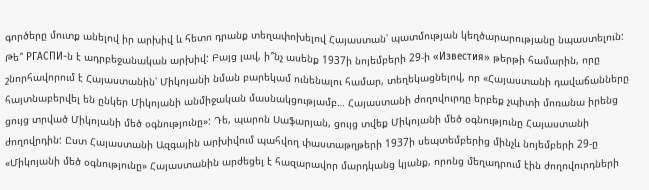գործերը մուտք անելով իր արխիվ և հետո դրանք տեղափոխելով Հայաստան՝ պատմության կեղծարարությանը նպաստելուն: Թե՞ РГАСПИ-ն է ադրբեջանական արխիվ: Բայց լավ, ի՞նչ ասենք 1937ի նոյեմբերի 29-ի «Известия» թերթի համարին, որը շնորհավորում է Հայաստանին՝ Միկոյանի նման բարեկամ ունենալու համար, տեղեկացնելով, որ «Հայաստանի դավաճանները հայտնաբերվել են ընկեր Միկոյանի անմիջական մասնակցությամբ… Հայաստանի ժողովուրդը երբեք չպիտի մոռանա իրենց ցույց տրված Միկոյանի մեծ օգնությունը»: Դե, պարոն Սաֆարյան, ցույց տվեք Միկոյանի մեծ օգնությունը Հայաստանի ժողովրդին: Ըստ Հայաստանի Ազգային արխիվում պահվող փաստաթղթերի 1937ի սեպտեմբերից մինչև նոյեմբերի 29-ը «Միկոյանի մեծ օգնությունը» Հայաստանին արժեցել է հազարավոր մարդկանց կյանք, որոնց մեղադրում էին ժողովուրդների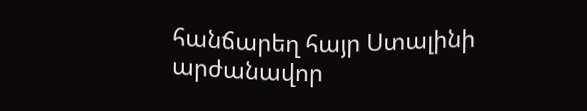հանճարեղ հայր Ստալինի արժանավոր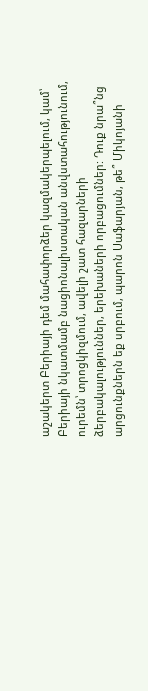աշակերտ Բերիայի դեմ մահափորձեր կազմակերպելում, կամ՝ Բերիայի նկատմամբ նացիոնալիստական անվստահությունում, ուրեմն՝ տրոցկիզմում, ավելի շատ հազարների ձերբակալություններ, երեխաների որբացումներ: Դուք նրա՞նց արցունքներն եք սրբում, պարոն Սաֆարյան, թե՞ Միկոյանի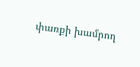փառքի խամրող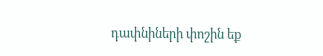դափնիների փոշին եք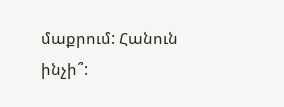մաքրում: Հանուն ինչի՞: